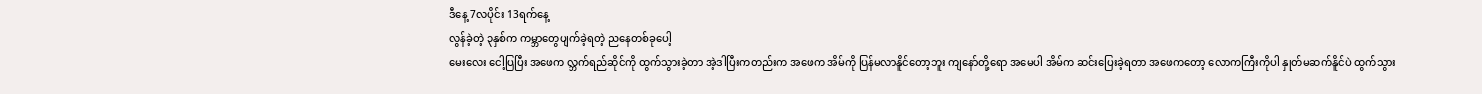ဒီနေ့ 7လပိုင်း 13ရက်နေ့
လွန်ခဲ့တဲ့ ၃နှစ်က ကမ္ဘာတွေပျက်ခဲ့ရတဲ့ ညနေတစ်ခုပေါ့
မေးလေး ငေါ့ပြပြီး အဖေက လ္ဘက်ရည်ဆိုင်ကို ထွက်သွားခဲ့တာ အဲ့ဒါပြီးကတည်းက အဖေက အိမ်ကို ပြန်မလာနိူင်တော့ဘူး ကျနော်တို့ရော အမေပါ အိမ်က ဆင်းပြေးခဲ့ရတာ အဖေကတော့ လောကကြီးကိုပါ နှုတ်မဆက်နိူင်ပဲ ထွက်သွား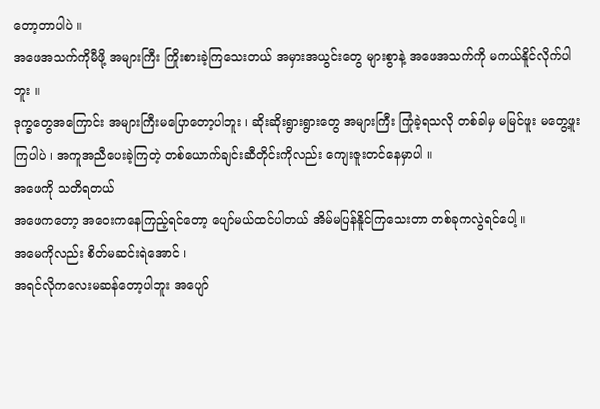တော့တာပါပဲ ။
အဖေအသက်ကိုမီဖို့ အများကြီး ကြိုးစားခဲ့ကြသေးတယ် အမှားအယွင်းတွေ များစွာနဲ့ အဖေအသက်ကို မကယ်နိူင်လိုက်ပါဘူး ။
ဒုက္ခတွေအကြောင်း အများကြီးမပြောတော့ပါဘူး ၊ ဆိုးဆိုးရွားရွားတွေ အများကြီး ကြုံခဲ့ရသလို တစ်ခါမှ မမြင်ဖူး မတွေ့ဖူးကြပါပဲ ၊ အကူအညီပေးခဲ့ကြတဲ့ တစ်ယောက်ချင်းဆီတိုင်းကိုလည်း ကျေးဇူးတင်နေမှာပါ ။
အဖေကို သတိရတယ်
အဖေကတော့ အဝေးကနေကြည့်ရင်တော့ ပျော်မယ်ထင်ပါတယ် အိမ်မပြန်နိူင်ကြသေးတာ တစ်ခုကလွဲရင်ပေါ့ ။
အမေကိုလည်း စိတ်မဆင်းရဲအောင် ၊
အရင်လိုကလေးမဆန်တော့ပါဘူး အပျော်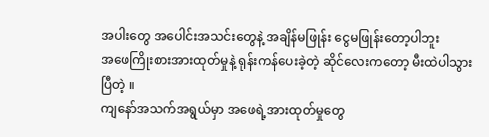အပါးတွေ အပေါင်းအသင်းတွေနဲ့ အချိန်မဖြုန်း ငွေမဖြုန်းတော့ပါဘူး
အဖေကြိုးစားအားထုတ်မှုနဲ့ ရုန်းကန်ပေးခဲ့တဲ့ ဆိုင်လေးကတော့ မီးထဲပါသွားပြီတဲ့ ။
ကျနော်အသက်အရွယ်မှာ အဖေရဲ့အားထုတ်မှုတွေ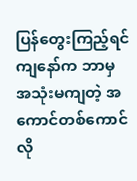ပြန်တွေးကြည့်ရင် ကျနော်က ဘာမှ အသုံးမကျတဲ့ အကောင်တစ်ကောင်လို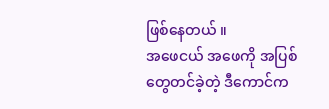ဖြစ်နေတယ် ။
အဖေငယ် အဖေကို အပြစ်တွေတင်ခဲ့တဲ့ ဒီကောင်က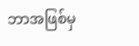ဘာအဖြစ်မှ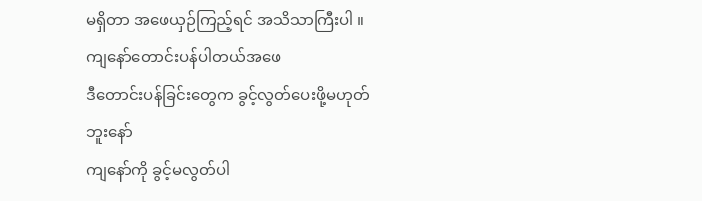မရှိတာ အဖေယှဉ်ကြည့်ရင် အသိသာကြီးပါ ။
ကျနော်တောင်းပန်ပါတယ်အဖေ
ဒီတောင်းပန်ခြင်းတွေက ခွင့်လွတ်ပေးဖို့မဟုတ်ဘူးနော်
ကျနော်ကို ခွင့်မလွတ်ပါ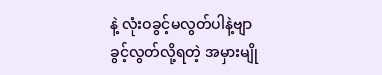နဲ့ လုံးဝခွင့်မလွတ်ပါနဲ့ဗျာ
ခွင့်လွတ်လို့ရတဲ့ အမှားမျို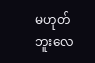မဟုတ်ဘူးလေ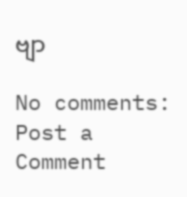ဗျာ

No comments:
Post a Comment